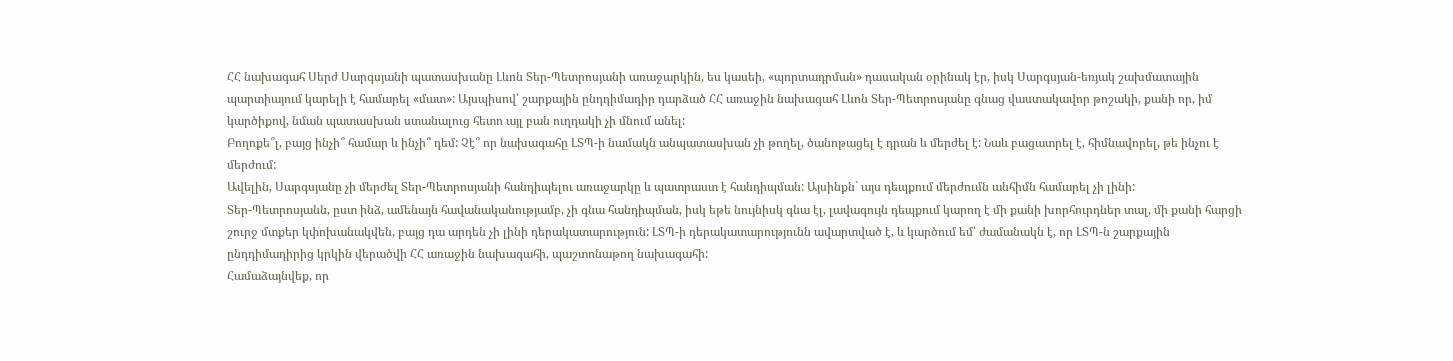ՀՀ նախագահ Սերժ Սարգսյանի պատասխանը Լևոն Տեր-Պետրոսյանի առաջարկին, ես կասեի, «պորտադրման» դասական օրինակ էր, իսկ Սարգսյան-եռյակ շախմատային պարտիայում կարելի է համարել «մատ»: Այսպիսով՝ շարքային ընդդիմադիր դարձած ՀՀ առաջին նախագահ Լևոն Տեր-Պետրոսյանը գնաց վաստակավոր թոշակի, քանի որ, իմ կարծիքով, նման պատասխան ստանալուց հետո այլ բան ուղղակի չի մնում անել:
Բողոքե՞լ, բայց ինչի՞ համար և ինչի՞ դեմ: Չէ՞ որ նախագահը ԼՏՊ-ի նամակն անպատասխան չի թողել, ծանոթացել է դրան և մերժել է: Նաև բացատրել է, հիմնավորել, թե ինչու է մերժում:
Ավելին, Սարգսյանը չի մերժել Տեր-Պետրոսյանի հանդիպելու առաջարկը և պատրաստ է հանդիպման: Այսինքն` այս դեպքում մերժումն անհիմն համարել չի լինի:
Տեր-Պետրոսյանն, ըստ ինձ, ամենայն հավանականությամբ, չի գնա հանդիպման, իսկ եթե նույնիսկ գնա էլ, լավագույն դեպքում կարող է մի քանի խորհուրդներ տալ, մի քանի հարցի շուրջ մտքեր կփոխանակվեն, բայց դա արդեն չի լինի դերակատարություն: ԼՏՊ-ի դերակատարությունն ավարտված է, և կարծում եմ՝ ժամանակն է, որ ԼՏՊ-ն շարքային ընդդիմադիրից կրկին վերածվի ՀՀ առաջին նախագահի, պաշտոնաթող նախագահի:
Համաձայնվեք, որ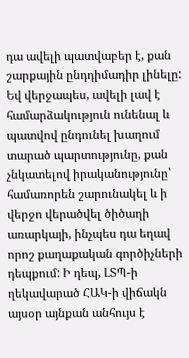դա ավելի պատվաբեր է, քան շարքային ընդդիմադիր լինելը: Եվ վերջապես, ավելի լավ է համարձակություն ունենալ և պատվով ընդունել խաղում տարած պարտությունը, քան չնկատելով իրականությունը՝ համառորեն շարունակել և ի վերջո վերածվել ծիծաղի առարկայի, ինչպես դա եղավ որոշ քաղաքական գործիչների դեպքում: Ի դեպ, ԼՏՊ-ի ղեկավարած ՀԱԿ-ի վիճակն այսօր այնքան անհույս է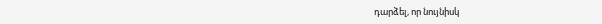դարձել, որ նույնիսկ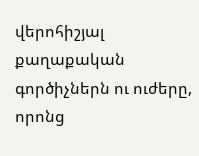վերոհիշյալ քաղաքական գործիչներն ու ուժերը, որոնց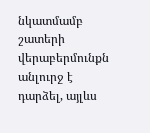նկատմամբ շատերի վերաբերմունքն անլուրջ է դարձել, այլևս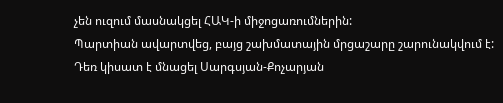չեն ուզում մասնակցել ՀԱԿ-ի միջոցառումներին:
Պարտիան ավարտվեց, բայց շախմատային մրցաշարը շարունակվում է: Դեռ կիսատ է մնացել Սարգսյան-Քոչարյան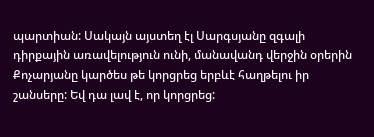պարտիան: Սակայն այստեղ էլ Սարգսյանը զգալի դիրքային առավելություն ունի, մանավանդ վերջին օրերին Քոչարյանը կարծես թե կորցրեց երբևէ հաղթելու իր շանսերը: Եվ դա լավ է, որ կորցրեց: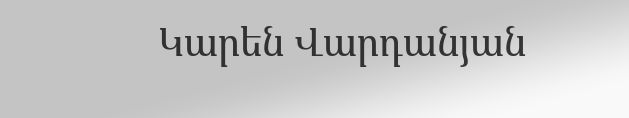Կարեն Վարդանյան